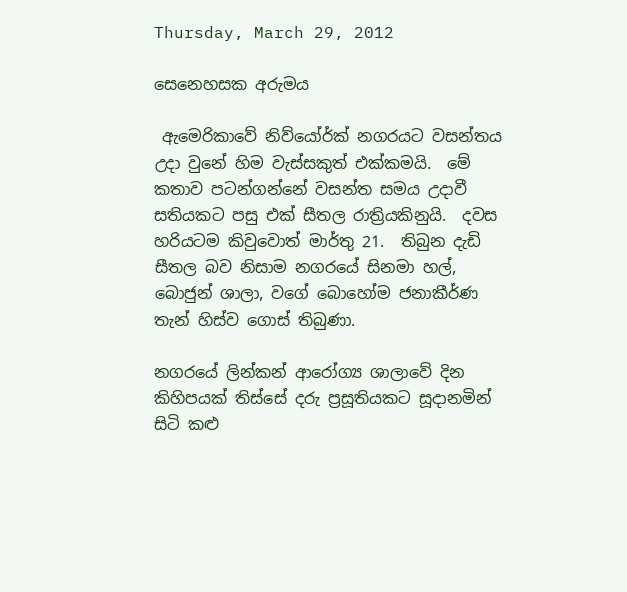Thursday, March 29, 2012

සෙනෙහසක අරුමය

 ඇමෙරිකාවේ නිව්යෝර්ක් නගරයට වසන්තය උදා වුනේ හිම වැස්සකුත් එක්කමයි.  මේ කතාව පටන්ගන්නේ වසන්ත සමය උදාවී සතියකට පසු එක් සීතල රාත්‍රියකිනුයි.  දවස හරියටම කිවුවොත් මාර්තු 21.  තිබුන දැඩි සීතල බව නිසාම නගරයේ සිනමා හල්, බොජුන් ශාලා, වගේ බොහෝම ජනාකීර්ණ තැන් හිස්ව ගොස් තිබුණා.

නගරයේ ලින්කන් ආරෝග්‍ය ශාලාවේ දින කිහිපයක් තිස්සේ දරු ප්‍රසූතියකට සූදානමින් සිටි කළු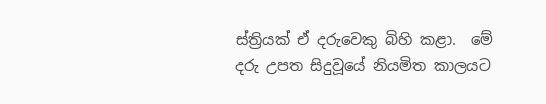ස්ත්‍රියක් ඒ දරුවෙකු බිහි කළා.  මේ දරු උපත සිදුවූයේ නියමිත කාලයට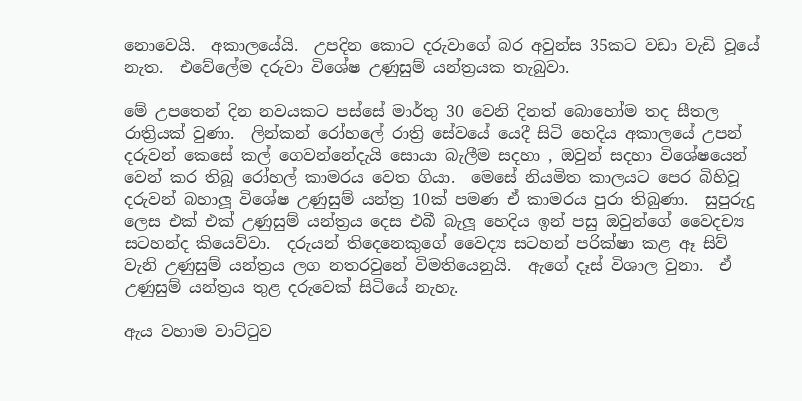නොවෙයි.  අකාලයේයි.  උපදින කොට දරුවාගේ බර අවුන්ස 35කට වඩා වැඩි වූයේ නැත.  එවේලේම දරුවා විශේෂ උණුසුම් යන්ත්‍රයක තැබුවා.

මේ උපතෙන් දින නවයකට පස්සේ මාර්තු 30 වෙනි දිනත් බොහෝම තද සීතල රාත්‍රියක් වුණා.  ලින්කන් රෝහලේ රාත්‍රි සේවයේ යෙදී සිටි හෙදිය අකාලයේ උපන් දරුවන් කෙසේ කල් ගෙවන්නේදැයි සොයා බැලීම සදහා , ඔවුන් සදහා විශේෂයෙන් වෙන් කර තිබූ රෝහල් කාමරය වෙත ගියා.  මෙසේ නියමිත කාලයට පෙර බිහිවූ දරුවන් බහාලූ විශේෂ උණුසුම් යන්ත්‍ර 10ක් පමණ ඒ කාමරය පුරා තිබුණා.  සුපුරුදු ලෙස එක් එක් උණුසුම් යන්ත්‍රය දෙස එබී බැලූ හෙදිය ඉන් පසු ඔවුන්ගේ වෛදච්‍ය සටහන්ද කියෙව්වා.  දරුයන් තිදෙනෙකුගේ වෛද්‍ය සටහන් පරික්ෂා කළ ඈ සිව් වැනි උණුසුම් යන්ත්‍රය ලග නතරවුනේ විමතියෙනුයි.  ඇගේ දෑස් විශාල වුනා.  ඒ උණුසුම් යන්ත්‍රය තුළ දරුවෙක් සිටියේ නැහැ.

ඇය වහාම වාට්ටුව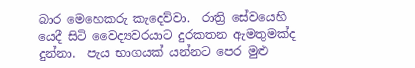බාර මෙහෙකරු කැදෙව්වා.  රාත්‍රි සේවයෙහි යෙදී සිටි වෛද්‍යවරයාට දුරකතන ඇමතුමක්ද දුන්නා.  පැය භාගයක් යන්නට පෙර මුළු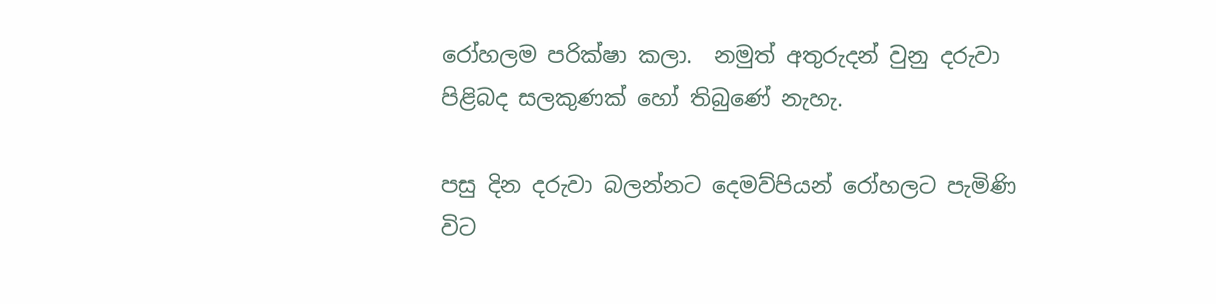රෝහලම පරික්ෂා කලා.  නමුත් අතුරුදන් වුනු දරුවා පිළිබද සලකුණක් හෝ තිබුණේ නැහැ.

පසු දින දරුවා බලන්නට දෙමව්පියන් රෝහලට පැමිණි විට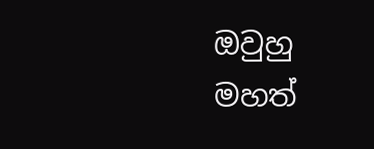ඔවුහු මහත්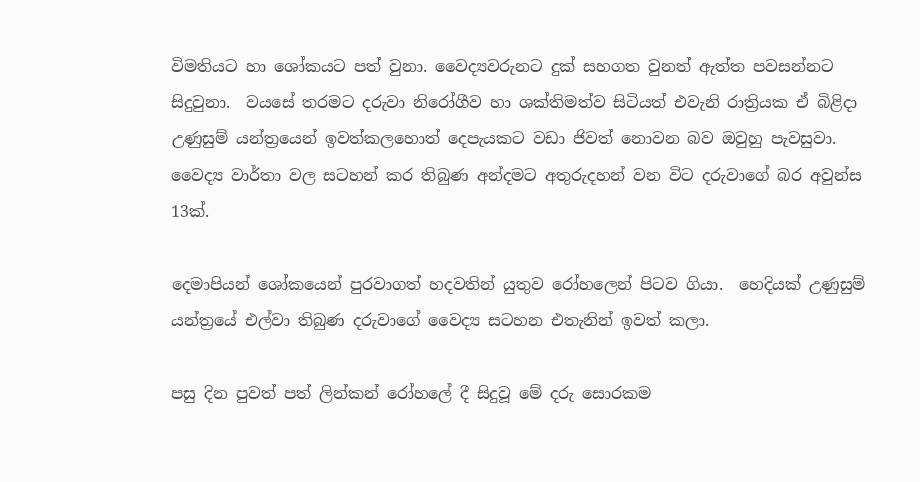විමතියට හා ශෝකයට පත් වුනා. වෛද්‍යවරුනට දුක් සහගත වුනත් ඇත්ත පවසන්නට සිදුවුනා.  වයසේ තරමට දරුවා නිරෝගීව හා ශක්තිමත්ව සිටියත් එවැනි රාත්‍රියක ඒ බිළිදා උණුසුම් යන්ත්‍රයෙන් ඉවත්කලහොත් දෙපැයකට වඩා ජිවත් නොවන බව ඔවුහු පැවසුවා.  වෛද්‍ය වාර්තා වල සටහන් කර තිබුණ අන්දමට අතුරුදහන් වන විට දරුවාගේ බර අවුන්ස 13ක්.

දෙමාපියන් ශෝකයෙන් පුරවාගත් හදවතින් යුතුව රෝහලෙන් පිටව ගියා.  හෙදියක් උණුසුම් යන්ත්‍රයේ එල්වා තිබුණ දරුවාගේ වෛද්‍ය සටහන එතැනින් ඉවත් කලා.

පසු දින පුවත් පත් ලින්කන් රෝහලේ දී සිදුවූ මේ දරු සොරකම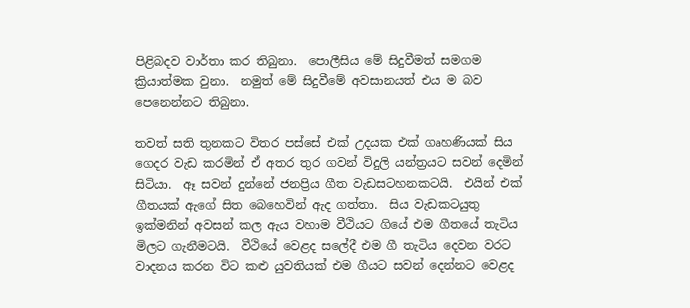පිළිබදව වාර්තා කර තිබුනා.  පොලීසිය මේ සිදුවීමත් සමගම ක්‍රියාත්මක වුනා.  නමුත් මේ සිදුවීමේ අවසානයත් එය ම බව පෙනෙන්නට තිබුනා.

තවත් සති තුනකට විතර පස්සේ එක් උදයක එක් ගෘහණියක් සිය ගෙදර වැඩ කරමින් ඒ අතර තුර ගවන් විදුලි යන්ත්‍රයට සවන් දෙමින් සිටියා.  ඈ සවන් දුන්නේ ජනප්‍රිය ගීත වැඩසටහනකටයි.  එයින් එක් ගීතයක් ඇගේ සිත බෙහෙවින් ඇද ගත්තා.  සිය වැඩකටයුතු ඉක්මනින් අවසන් කල ඇය වහාම වීථියට ගියේ එම ගීතයේ තැටිය මිලට ගැනීමටයි.  වීථියේ වෙළද සලේදී එම ගී තැටිය දෙවන වරට වාදනය කරන විට කළු යුවතියක් එම ගීයට සවන් දෙන්නට වෙළද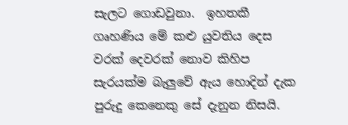සැලට ගොඩවුනා.  ඉහතකී ගෘහණිය මේ කළු යුවතිය දෙස වරක් දෙවරක් නොව කිහිප සැරයක්ම බැලුවේ ඇය හොදින් දැක පුරුදු කෙනෙකු සේ දැනුන නිසයි.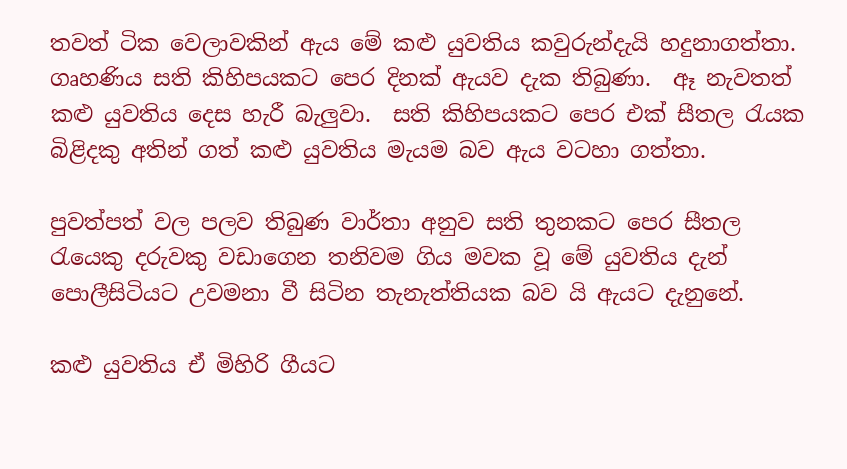තවත් ටික වෙලාවකින් ඇය මේ කළු යුවතිය කවුරුන්දැයි හදුනාගත්තා.  ගෘහණිය සති කිහිපයකට පෙර දිනක් ඇයව දැක තිබුණා.  ඈ නැවතත් කළු යුවතිය දෙස හැරී බැලුවා.  සති කිහිපයකට පෙර එක් සීතල රැයක බිළිදකු අතින් ගත් කළු යුවතිය මැයම බව ඇය වටහා ගත්තා.

පුවත්පත් වල පලව තිබුණ වාර්තා අනුව සති තුනකට පෙර සීතල රැයෙකු දරුවකු වඩාගෙන තනිවම ගිය මවක වූ මේ යුවතිය දැන් පොලීසිටියට උවමනා වී සිටින තැනැත්තියක බව යි ඇයට දැනුනේ.

කළු යුවතිය ඒ මිහිරි ගීයට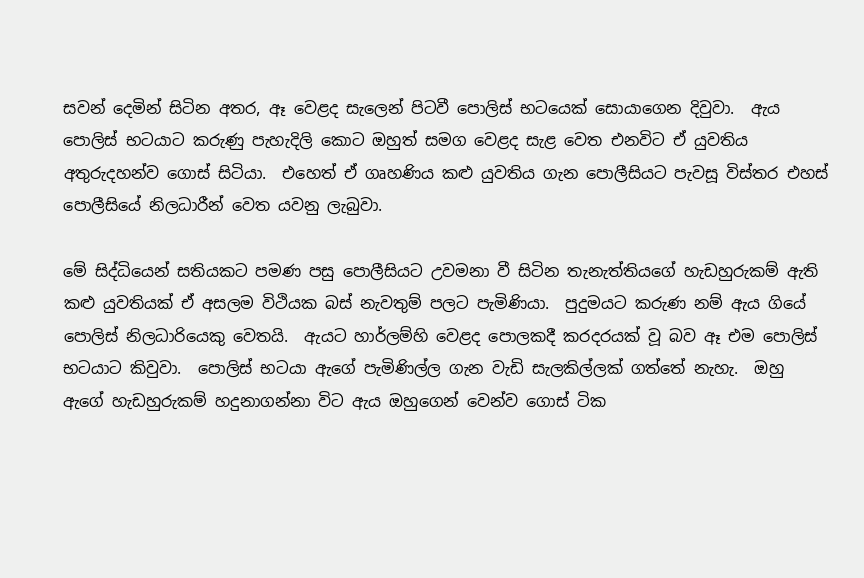සවන් දෙමින් සිටින අතර, ඈ වෙළද සැලෙන් පිටවී පොලිස් භටයෙක් සොයාගෙන දිවුවා.  ඇය පොලිස් භටයාට කරුණු පැහැදිලි කොට ඔහුත් සමග වෙළද සැළ වෙත එනවිට ඒ යුවතිය අතුරුදහන්ව ගොස් සිටියා.  එහෙත් ඒ ගෘහණිය කළු යුවතිය ගැන පොලීසියට පැවසූ විස්තර එහස් පොලීසියේ නිලධාරීන් වෙත යවනු ලැබුවා.

මේ සිද්ධියෙන් සතියකට පමණ පසු පොලීසියට උවමනා වී සිටින තැනැත්තියගේ හැඩහුරුකම් ඇති කළු යුවතියක් ඒ අසලම විථියක බස් නැවතුම් පලට පැමිණියා.  පුදුමයට කරුණ නම් ඇය ගියේ පොලිස් නිලධාරියෙකු වෙතයි.  ඇයට හාර්ලම්හි වෙළද පොලකදී කරදරයක් වූ බව ඈ එම පොලිස් භටයාට කිවුවා.  පොලිස් භටයා ඇගේ පැමිණිල්ල ගැන වැඩි සැලකිල්ලක් ගත්තේ නැහැ.  ඔහු ඇගේ හැඩහුරුකම් හදුනාගන්නා විට ඇය ඔහුගෙන් වෙන්ව ගොස් ටික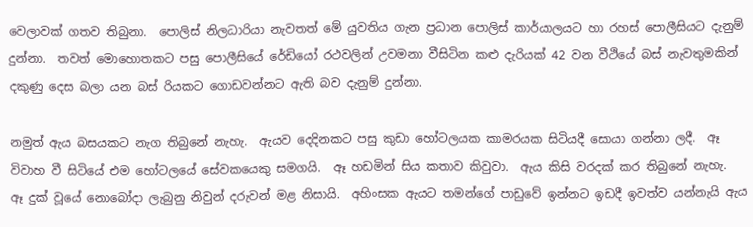වෙලාවක් ගතව තිබුනා.  පොලිස් නිලධාරියා නැවතත් මේ යුවතිය ගැන ප්‍රධාන පොලිස් කාර්යාලයට හා රහස් පොලීසියට දැනුම් දුන්නා.  තවත් මොහොතකට පසු පොලීසියේ රේඩියෝ රථවලින් උවමනා වීසිටින කළු දැරියක් 42 වන වීථියේ බස් නැවතුමකින් දකුණු දෙස බලා යන බස් රියකට ගොඩවන්නට ඇති බව දැනුම් දුන්නා.

නමුත් ඇය බසයකට නැග තිබුනේ නැහැ.  ඇයව දෙදිනකට පසු කුඩා හෝටලයක කාමරයක සිටියදී සොයා ගන්නා ලදී.  ඈ විවාහ වී සිටියේ එම හෝටලයේ සේවකයෙකු සමගයි.  ඈ හඩමින් සිය කතාව කිවුවා.  ඇය කිසි වරදක් කර තිබුනේ නැහැ.  ඈ දුක් වූයේ නොබෝදා ලැබුනු නිවුන් දරුවන් මළ නිසායි.  අහිංසක ඇයට තමන්ගේ පාඩුවේ ඉන්නට ඉඩදී ඉවත්ව යන්නැයි ඇය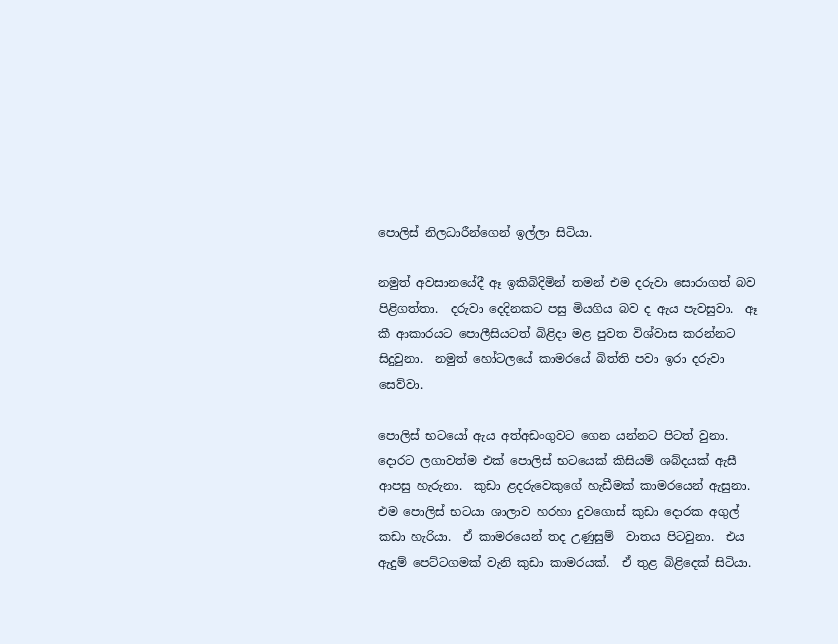පොලිස් නිලධාරීන්ගෙන් ඉල්ලා සිටියා.

නමුත් අවසානයේදී ඈ ඉකිබිදිමින් තමන් එම දරුවා සොරාගත් බව පිළිගත්තා.  දරුවා දෙදිනකට පසු මියගිය බව ද ඇය පැවසුවා.  ඈ කී ආකාරයට පොලීසියටත් බිළිදා මළ පුවත විශ්වාස කරන්නට සිදුවුනා.  නමුත් හෝටලයේ කාමරයේ බිත්ති පවා ඉරා දරුවා සෙව්වා.

පොලිස් භටයෝ ඇය අත්අඩංගුවට ගෙන යන්නට පිටත් වුනා.  දොරට ලගාවත්ම එක් පොලිස් භටයෙක් කිසියම් ශබ්දයක් ඇසී ආපසු හැරුනා.  කුඩා ළදරුවෙකුගේ හැඩීමක් කාමරයෙන් ඇසුනා.  එම පොලිස් භටයා ශාලාව හරහා දුවගොස් කුඩා දොරක අගුල් කඩා හැරියා.  ඒ කාමරයෙන් තද උණුසුම්  වාතය පිටවුනා.  එය ඇදුම් පෙට්ටගමක් වැනි කුඩා කාමරයක්.  ඒ තුළ බිළිදෙක් සිටියා.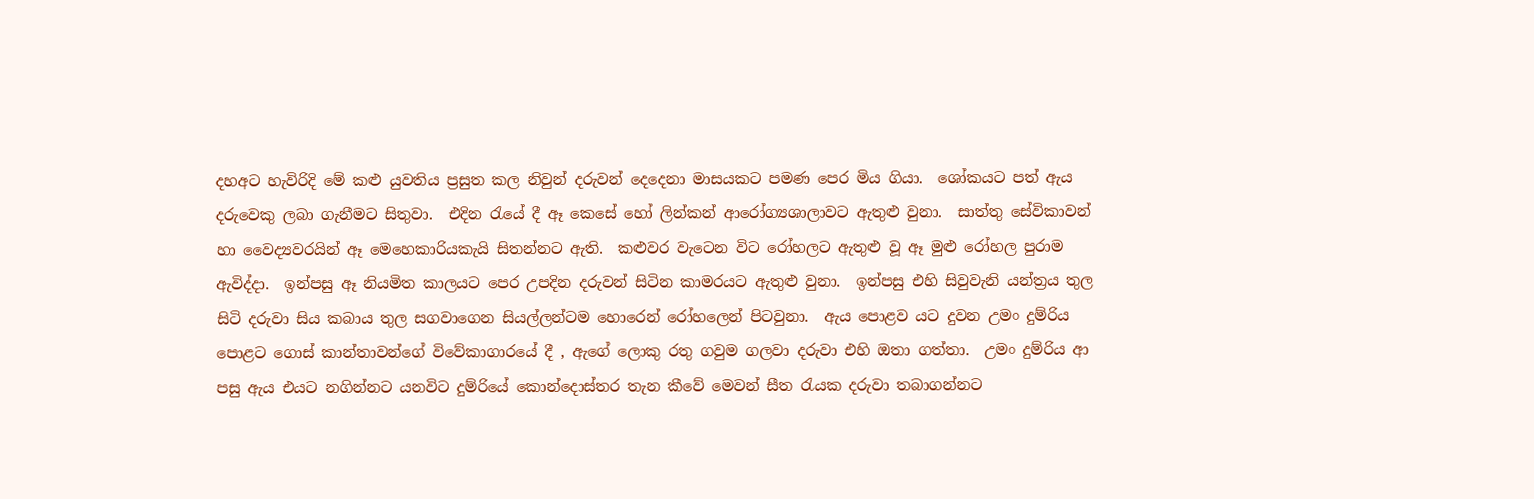දහඅට හැවිරිදි මේ කළු යුවතිය ප්‍රසුත කල නිවුන් දරුවන් දෙදෙනා මාසයකට පමණ පෙර මිය ගියා.  ශෝකයට පත් ඇය දරුවෙකු ලබා ගැනීමට සිතුවා.  එදින රැයේ දී ඈ කෙසේ හෝ ලින්කන් ආරෝග්‍යශාලාවට ඇතුළු වුනා.  සාත්තු සේවිකාවන් හා වෛද්‍යවරයින් ඈ මෙහෙකාරියකැයි සිතන්නට ඇති.  කළුවර වැටෙන විට රෝහලට ඇතුළු වූ ඈ මුළු රෝහල පුරාම ඇවිද්දා.  ඉන්පසු ඈ නියමිත කාලයට පෙර උපදින දරුවන් සිටින කාමරයට ඇතුළු වුනා.  ඉන්පසු එහි සිවුවැනි යන්ත්‍රය තුල සිටි දරුවා සිය කබාය තුල සගවාගෙන සියල්ලන්ටම හොරෙන් රෝහලෙන් පිටවුනා.  ඇය පොළව යට දුවන උමං දුම්රිය පොළට ගොස් කාන්තාවන්ගේ විවේකාගාරයේ දී , ඇගේ ලොකු රතු ගවුම ගලවා දරුවා එහි ඔතා ගත්තා.  උමං දුම්රිය ආ පසු ඇය එයට නගින්නට යනවිට දුම්රියේ කොන්දොස්තර තැන කීවේ මෙවන් සීත රැයක දරුවා තබාගන්නට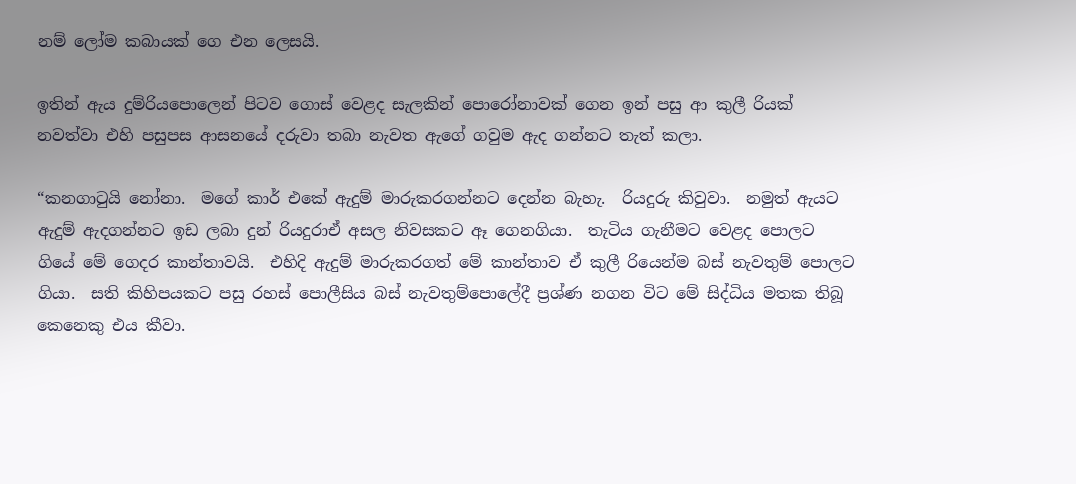නම් ලෝම කබායක් ගෙ එන ලෙසයි.

ඉතින් ඇය දුම්රියපොලෙන් පිටව ගොස් වෙළද සැලකින් පොරෝනාවක් ගෙන ඉන් පසු ආ කුලී රියක් නවත්වා එහි පසුපස ආසනයේ දරුවා තබා නැවත ඇගේ ගවුම ඇද ගන්නට තැත් කලා.

“කනගාටුයි නෝනා.  මගේ කාර් එකේ ඇදුම් මාරුකරගන්නට දෙන්න බැහැ.  රියදුරු කිවුවා.  නමුත් ඇයට ඇදුම් ඇදගන්නට ඉඩ ලබා දුන් රියදුරාඒ අසල නිවසකට ඈ ගෙනගියා.  තැටිය ගැනීමට වෙළද පොලට ගියේ මේ ගෙදර කාන්තාවයි.  එහිදි ඇදුම් මාරුකරගත් මේ කාන්තාව ඒ කුලී රියෙන්ම බස් නැවතුම් පොලට ගියා.  සති කිහිපයකට පසු රහස් පොලීසිය බස් නැවතුම්පොලේදී ප්‍රශ්ණ නගන විට මේ සිද්ධිය මතක තිබූ කෙනෙකු එය කීවා.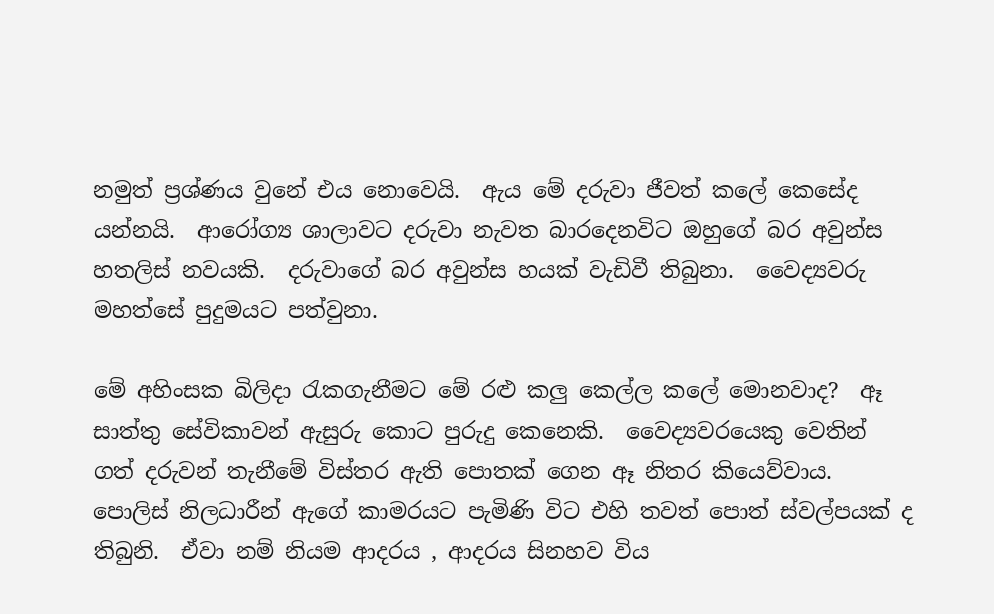නමුත් ප්‍රශ්ණය වුනේ එය නොවෙයි.  ඇය මේ දරුවා ජීවත් කලේ කෙසේද යන්නයි.  ආරෝග්‍ය ශාලාවට දරුවා නැවත බාරදෙනවිට ඔහුගේ බර අවුන්ස හතලිස් නවයකි.  දරුවාගේ බර අවුන්ස හයක් වැඩිවී තිබුනා.  වෛද්‍යවරු මහත්සේ පුදුමයට පත්වුනා.

මේ අහිංසක බිලිදා රැකගැනීමට මේ රළු කලු කෙල්ල කලේ මොනවාද?  ඈ සාත්තු සේවිකාවන් ඇසුරු කොට පුරුදු කෙනෙකි.  වෛද්‍යවරයෙකු වෙතින් ගත් දරුවන් තැනීමේ විස්තර ඇති පොතක් ගෙන ඈ නිතර කියෙව්වාය.  පොලිස් නිලධාරීන් ඇගේ කාමරයට පැමිණි විට එහි තවත් පොත් ස්වල්පයක් ද තිබුනි.  ඒවා නම් නියම ආදරය , ආදරය සිනහව විය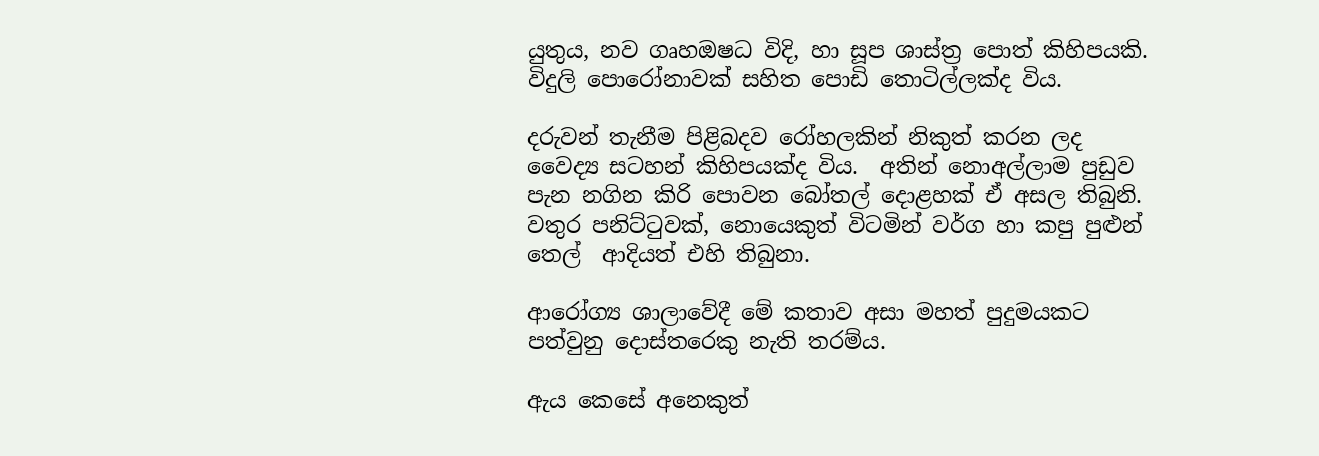යුතුය, නව ගෘහඔෂධ විදි, හා සූප ශාස්ත්‍ර පොත් කිහිපයකි.  විදුලි පොරෝනාවක් සහිත පොඩි තොටිල්ලක්ද විය.

දරුවන් තැනීම පිළිබදව රෝහලකින් නිකුත් කරන ලද වෛද්‍ය සටහන් කිහිපයක්ද විය.  අතින් නොඅල්ලාම පුඩුව පැන නගින කිරි පොවන බෝතල් දොළහක් ඒ අසල තිබුනි.  වතුර පනිට්ටුවක්, නොයෙකුත් විටමින් වර්ග හා කපු පුළුන් තෙල්  ආදියත් එහි තිබුනා.

ආරෝග්‍ය ශාලාවේදී මේ කතාව අසා මහත් පුදුමයකට පත්වුනු දොස්තරෙකු නැති තරම්ය.

ඇය කෙසේ අනෙකුත්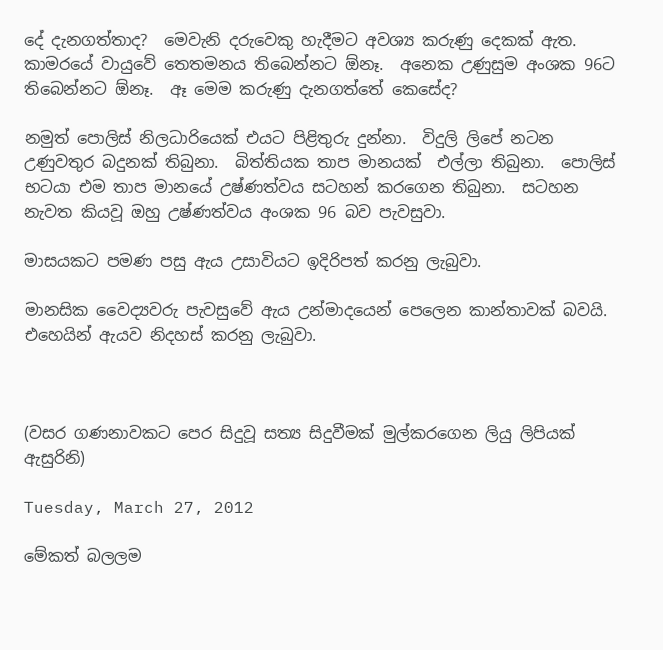දේ දැනගත්තාද?  මෙවැනි දරුවෙකු හැදීමට අවශ්‍ය කරුණු දෙකක් ඇත.  කාමරයේ වායුවේ තෙතමනය තිබෙන්නට ඕනෑ.  අනෙක උණුසුම අංශක 96ට තිබෙන්නට ඕනෑ.  ඈ මෙම කරුණු දැනගත්තේ කෙසේද?

නමුත් පොලිස් නිලධාරියෙක් එයට පිළිතුරු දුන්නා.  විදුලි ලිපේ නටන උණුවතුර බදුනක් තිබුනා.  බිත්තියක තාප මානයක්  එල්ලා තිබුනා.  පොලිස් භටයා එම තාප මානයේ උෂ්ණත්වය සටහන් කරගෙන තිබුනා.  සටහන නැවත කියවූ ඔහු උෂ්ණත්වය අංශක 96 බව පැවසුවා.

මාසයකට පමණ පසු ඇය උසාවියට ඉදිරිපත් කරනු ලැබුවා.

මානසික වෛද්‍යවරු පැවසුවේ ඇය උන්මාදයෙන් පෙලෙන කාන්තාවක් බවයි.  එහෙයින් ඇයව නිදහස් කරනු ලැබුවා.



(වසර ගණනාවකට පෙර සිදුවූ සත්‍ය සිදුවීමක් මුල්කරගෙන ලියු ලිපියක් ඇසුරිනි)

Tuesday, March 27, 2012

මේකත් බලලම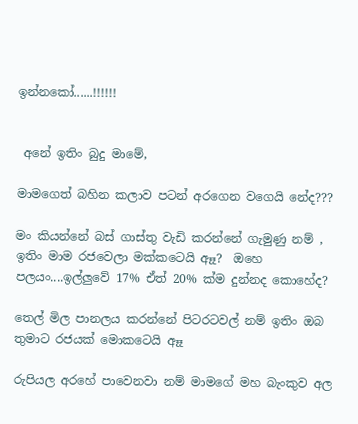ඉන්නකෝ......!!!!!!


 අනේ ඉතිං බුදු මාමේ,

මාමගෙත් බහින කලාව පටන් අරගෙන වගෙයි නේද???

මං කියන්නේ බස් ගාස්තු වැඩි කරන්නේ ගැමුණු නම් , ඉතිං මාම රජවෙලා මක්කටෙයි ඈෑ?  ඔහෙ පලයං....ඉල්ලුවේ 17% ඒත් 20% ක්ම දුන්නද කොහේද?

තෙල් මිල පානලය කරන්නේ පිටරටවල් නම් ඉතිං ඔබ තුමාට රජයක් මොකටෙයි ඈෑ

රුපියල අරහේ පාවෙනවා නම් මාමගේ මහ බැංකුව අල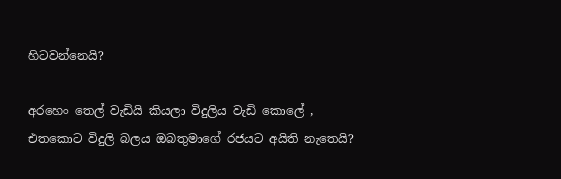හිටවන්නෙයි?

අරහෙං තෙල් වැඩියි කියලා විදුලිය වැඩි කොලේ , එතකොට විදුලි බලය ඔබතුමාගේ රජයට අයිති නැතෙයි?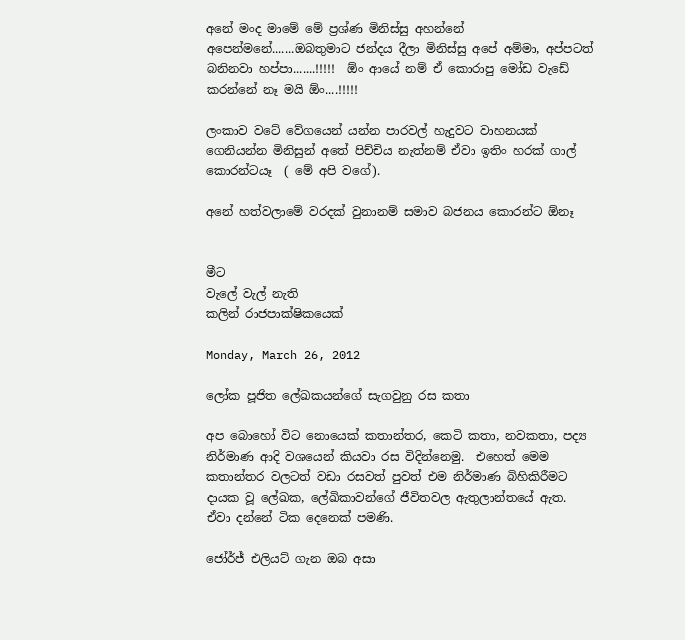අනේ මංද මාමේ මේ ප්‍රශ්ණ මිනිස්සු අහන්නේ අපෙන්මනේ.......ඔබතුමාට ජන්දය දීලා මිනිස්සු අපේ අම්මා, අප්පටත් බනිනවා හප්පා.......!!!!!  ඕං ආයේ නම් ඒ කොරාපු මෝඩ වැඩේ කරන්නේ නෑ මයි ඕං....!!!!!

ලංකාව වටේ වේගයෙන් යන්න පාරවල් හැදුවට වාහනයක් ගෙනියන්න මිනිසුන් අතේ පිච්චිය නැත්නම් ඒවා ඉතිං හරක් ගාල් කොරන්ටයෑ  ( මේ අපි වගේ).

අනේ හත්වලාමේ වරදක් වුනානම් සමාව බජනය කොරන්ට ඕනෑ


මීට
වැලේ වැල් නැති
කලින් රාජපාක්ෂිකයෙක්

Monday, March 26, 2012

ලෝක පූජිත ලේඛකයන්ගේ සැගවුනු රස කතා

අප බොහෝ විට නොයෙක් කතාන්තර, කෙටි කතා, නවකතා, පද්‍ය නිර්මාණ ආදි වශයෙන් කියවා රස විදින්නෙමු.  එහෙත් මෙම කතාන්තර වලටත් වඩා රසවත් පුවත් එම නිර්මාණ බිහිකිරීමට දායක වූ ලේඛක, ලේඛිකාවන්ගේ ජීවිතවල ඇතුලාන්තයේ ඇත.  ඒවා දන්නේ ටික දෙනෙක් පමණි.

ජෝර්ජ් එලියට් ගැන ඔබ අසා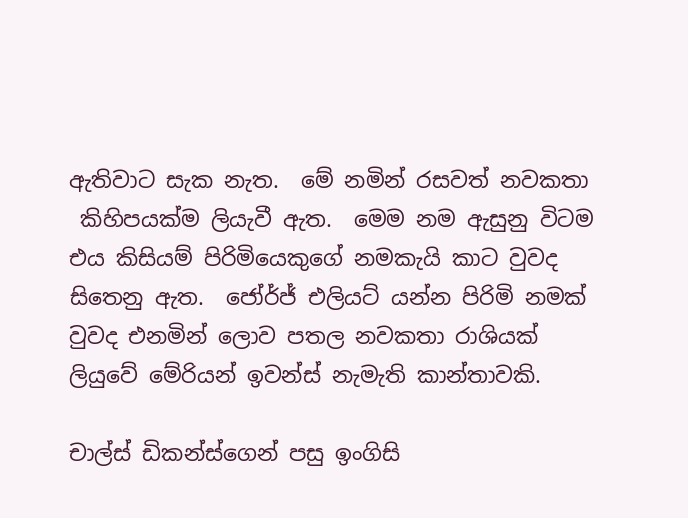ඇතිවාට සැක නැත.  මේ නමින් රසවත් නවකතා
 කිහිපයක්ම ලියැවී ඇත.  මෙම නම ඇසුනු විටම එය කිසියම් පිරිමියෙකුගේ නමකැයි කාට වුවද සිතෙනු ඇත.  ජෝර්ජ් එලියට් යන්න පිරිමි නමක් වුවද එනමින් ලොව පතල නවකතා රාශියක් ලියුවේ මේරියන් ඉවන්ස් නැමැති කාන්තාවකි.

චාල්ස් ඩිකන්ස්ගෙන් පසු ඉංගිසි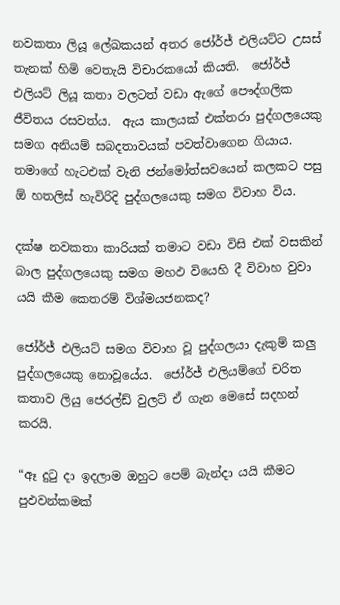නවකතා ලියූ ලේඛකයන් අතර ජෝර්ජ් එලියට්ට උසස් තැනක් හිමි වෙතැයි විචාරකයෝ කියති.  ජෝර්ජ් එලියට් ලියූ කතා වලටත් වඩා ඇගේ පෞද්ගලික ජීවිතය රසවත්ය.  ඇය කාලයක් එක්තරා පුද්ගලයෙකු සමග අනියම් සබදතාවයක් පවත්වාගෙන ගියාය.  තමාගේ හැටඑක් වැනි ජන්මෝත්සවයෙන් කලකට පසු ඕ හතලිස් හැවිරිදි පුද්ගලයෙකු සමග විවාහ විය.

දක්ෂ නවකතා කාරියක් තමාට වඩා විසි එක් වසකින් බාල පුද්ගලයෙකු සමග මහඵ වියෙහි දී විවාහ වුවා යයි කීම කෙතරම් විශ්මයජනකද?

ජෝර්ජ් එලියට් සමග විවාහ වූ පුද්ගලයා දැකුම් කලු පුද්ගලයෙකු නොවූයේය.  ජෝර්ජ් එලියම්ගේ චරිත කතාව ලියු ජෙරල්ඩ් වුලට් ඒ ගැන මෙසේ සදහන් කරයි.

“ඈ දුටු දා ඉදලාම ඔහුට පෙම් බැන්දා යයි කීමට පුඵවන්කමක්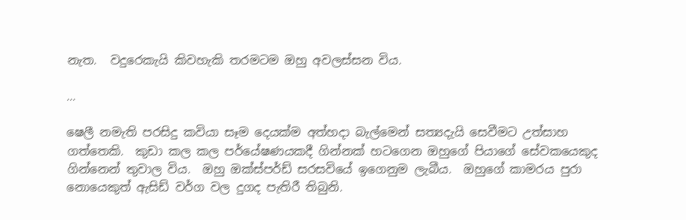නැත.  වදුරෙකැයි කිවහැකි තරමටම ඔහු අවලස්සන විය.

...

ෂෙලී නමැති පරසිදු කවියා සෑම දෙයක්ම අත්හදා බැල්මෙන් සත්‍යදැයි සෙවීමට උත්සාහ ගත්තෙකි.  කුඩා කල කල පර්යේෂණයකදී ගින්නක් හටගෙන ඔහුගේ පියාගේ සේවකයෙකුද ගින්නෙන් තුවාල විය.  ඔහු ඔක්ස්පර්ඩ් සරසවියේ ඉගෙනුම ලැබීය.  ඔහුගේ කාමරය පුරා නොයෙකුත් ඇසිඩ් වර්ග වල දුගද පැතිරී තිබුනි.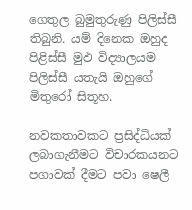ගෙතුල බුමුතුරුණු පිලිස්සී තිබුනි. යම් දිනෙක ඔහුද පිළිස්සී මුඵ විද්‍යාලයම පිලිස්සී යතැයි ඔහුගේ මිතුරෝ සිතූහ.

නවකතාවකට ප්‍රසිද්ධියක් ලබාගැනීමට විචාරකයනට පගාවක් දීමට පවා ෂෙලී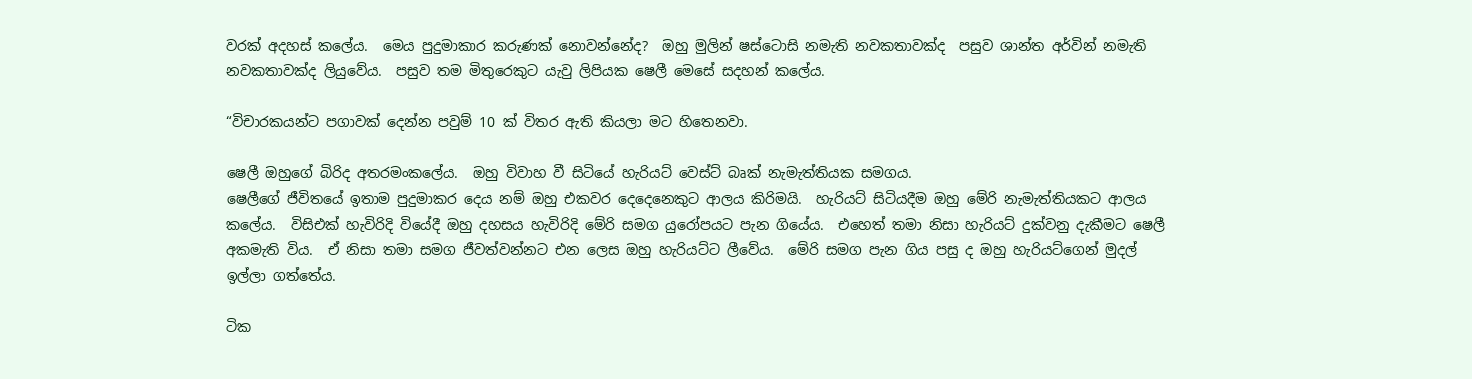වරක් අදහස් කලේය.  මෙය පුදුමාකාර කරුණක් නොවන්නේද?  ඔහු මුලින් ෂස්ටොසි නමැති නවකතාවක්ද  පසුව ශාන්ත අර්වින් නමැති නවකතාවක්ද ලියුවේය.  පසුව තම මිතුරෙකුට යැවු ලිපියක ෂෙලී මෙසේ සදහන් කලේය.

“විචාරකයන්ට පගාවක් දෙන්න පවුම් 10 ක් විතර ඇති කියලා මට හිතෙනවා.

ෂෙලී ඔහුගේ බිරිද අතරමංකලේය.  ඔහු විවාහ වී සිටියේ හැරියට් වෙස්ට් බෘක් නැමැත්තියක සමගය.
ෂෙලීගේ ජීවිතයේ ඉතාම පුදුමාකර දෙය නම් ඔහු එකවර දෙදෙනෙකුට ආලය කිරිමයි.  හැරියට් සිටියදීම ඔහු මේරි නැමැත්තියකට ආලය කලේය.  විසිඑක් හැවිරිදි වියේදී ඔහු දහසය හැවිරිදි මේරි සමග යුරෝපයට පැන ගියේය.  එහෙත් තමා නිසා හැරියට් දුක්වනු දැකීමට ෂෙලී අකමැති විය.  ඒ නිසා තමා සමග ජීවත්වන්නට එන ලෙස ඔහු හැරියට්ට ලීවේය.  මේරි සමග පැන ගිය පසු ද ඔහු හැරියට්ගෙන් මුදල් ඉල්ලා ගත්තේය.

ටික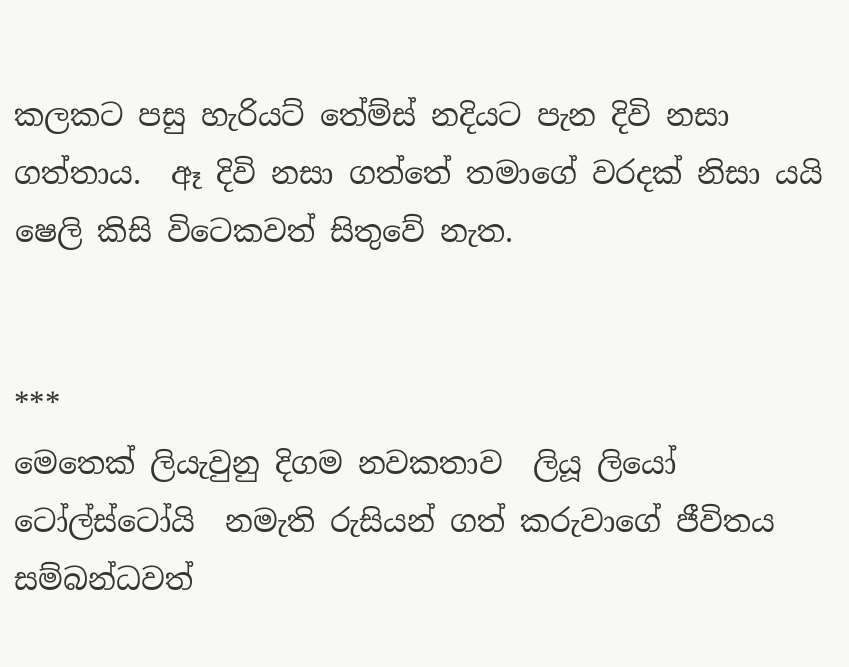කලකට පසු හැරියට් තේම්ස් නදියට පැන දිවි නසා ගත්තාය.  ඈ දිවි නසා ගත්තේ තමාගේ වරදක් නිසා යයි ෂෙලි කිසි විටෙකවත් සිතුවේ නැත.


***
මෙතෙක් ලියැවුනු දිගම නවකතාව  ලියූ ලියෝ ටෝල්ස්ටෝයි  නමැති රුසියන් ගත් කරුවාගේ ජීවිතය සම්බන්ධවත්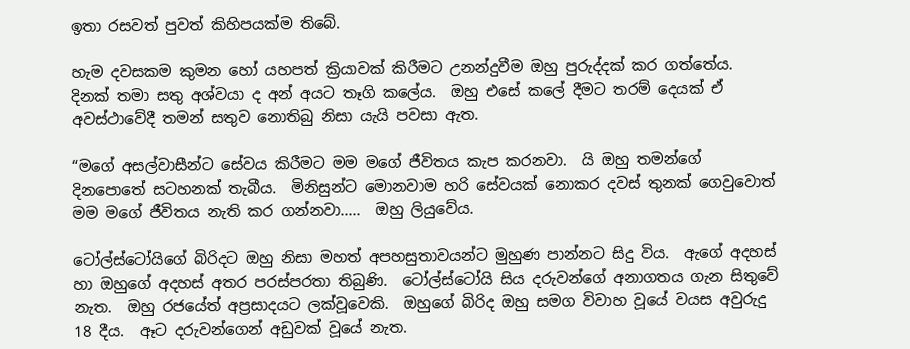ඉතා රසවත් පුවත් කිහිපයක්ම තිබේ.

හැම දවසකම කුමන හෝ යහපත් ක්‍රියාවක් කිරීමට උනන්දුවීම ඔහු පුරුද්දක් කර ගත්තේය.  දිනක් තමා සතු අශ්වයා ද අන් අයට තෑගි කලේය.  ඔහු එසේ කලේ දීමට තරම් දෙයක් ඒ අවස්ථාවේදී තමන් සතුව නොතිබු නිසා යැයි පවසා ඇත.

“මගේ අසල්වාසීන්ට සේවය කිරීමට මම මගේ ජීවිතය කැප කරනවා.  යි ඔහු තමන්ගේ දිනපොතේ සටහනක් තැබීය.  මිනිසුන්ට මොනවාම හරි සේවයක් නොකර දවස් තුනක් ගෙවුවොත් මම මගේ ජීවිතය නැති කර ගන්නවා.....  ඔහු ලියුවේය.

ටෝල්ස්ටෝයිගේ බිරිදට ඔහු නිසා මහත් අපහසුතාවයන්ට මුහුණ පාන්නට සිදු විය.  ඇගේ අදහස් හා ඔහුගේ අදහස් අතර පරස්පරතා තිබුණි.  ටෝල්ස්ටෝයි සිය දරුවන්ගේ අනාගතය ගැන සිතුවේ නැත.  ඔහු රජයේත් අප්‍රසාදයට ලක්වූවෙකි.  ඔහුගේ බිරිද ඔහු සමග විවාහ වූයේ වයස අවුරුදු 18 දීය.  ඈට දරුවන්ගෙන් අඩුවක් වූයේ නැත.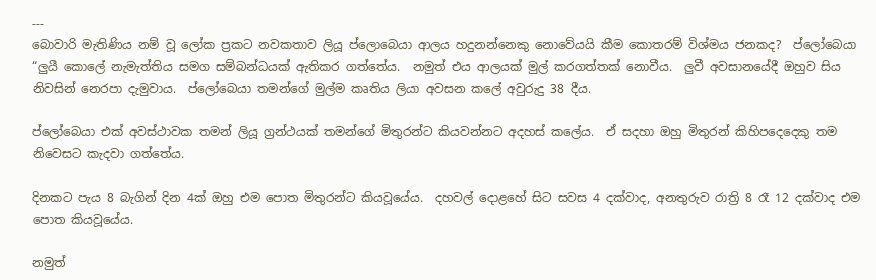---
බොවාරි මැතිණිය නම් වූ ලෝක ප්‍රකට නවකතාව ලියූ ප්ලොබෙයා ආලය හදුනන්නෙකු නොවේයයි කීම කොතරම් විශ්මය ජනකද?  ප්ලෝබෙයා “ලුයී කොලේ නැමැත්තිය සමග සම්බන්ධයක් ඇතිකර ගත්තේය.  නමුත් එය ආලයක් මුල් කරගත්තක් නොවීය.  ලුවී අවසානයේදී ඔහුව සිය නිවසින් නෙරපා දැමුවාය.  ප්ලෝබෙයා තමන්ගේ මුල්ම කෘතිය ලියා අවසන කලේ අවුරුදු 38 දීය.

ප්ලෝබෙයා එක් අවස්ථාවක තමන් ලියූ ග්‍රන්ථයක් තමන්ගේ මිතුරන්ට කියවන්නට අදහස් කලේය.  ඒ සදහා ඔහු මිතුරන් කිහිපදෙදෙකු තම නිවෙසට කැදවා ගත්තේය.

දිනකට පැය 8 බැගින් දින 4ක් ඔහු එම පොත මිතුරන්ට කියවූයේය.  දහවල් දොළහේ සිට සවස 4 දක්වාද, අනතුරුව රාත්‍රි 8 රෑ 12 දක්වාද එම පොත කියවූයේය.

නමුත්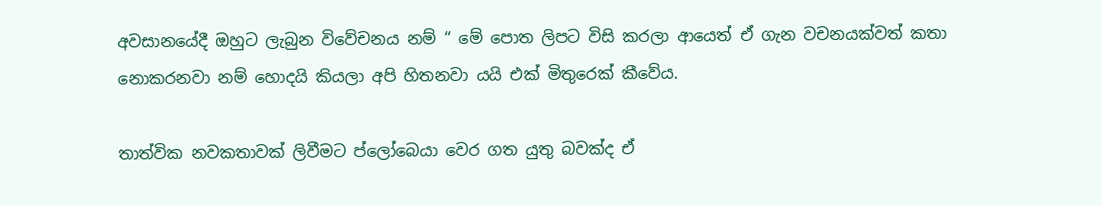අවසානයේදී ඔහුට ලැබුන විවේචනය නම් “ මේ පොත ලිපට විසි කරලා ආයෙත් ඒ ගැන වචනයක්වත් කතා නොකරනවා නම් හොදයි කියලා අපි හිතනවා යයි එක් මිතුරෙක් කීවේය.

තාත්වික නවකතාවක් ලිවීමට ප්ලෝබෙයා වෙර ගත යුතු බවක්ද ඒ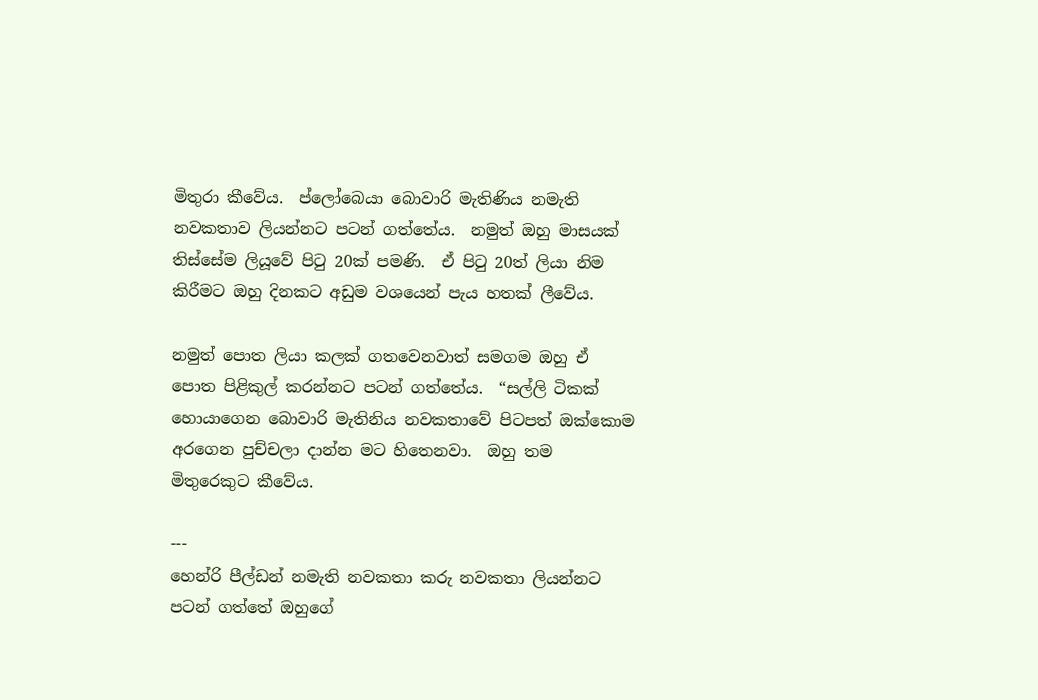මිතුරා කීවේය.  ප්ලෝබෙයා බොවාරි මැතිණිය නමැති නවකතාව ලියන්නට පටන් ගත්තේය.  නමුත් ඔහු මාසයක් තිස්සේම ලියූවේ පිටු 20ක් පමණි.  ඒ පිටු 20ත් ලියා නිම කිරීමට ඔහු දිනකට අඩුම වශයෙන් පැය හතක් ලීවේය.

නමුත් පොත ලියා කලක් ගතවෙනවාත් සමගම ඔහු ඒ පොත පිළිකුල් කරන්නට පටන් ගත්තේය.  “සල්ලි ටිකක් හොයාගෙන බොවාරි මැතිනිය නවකතාවේ පිටපත් ඔක්කොම අරගෙන පුච්චලා දාන්න මට හිතෙනවා.  ඔහු තම මිතුරෙකුට කීවේය.

---
හෙන්රි පීල්ඩන් නමැති නවකතා කරු නවකතා ලියන්නට පටන් ගත්තේ ඔහුගේ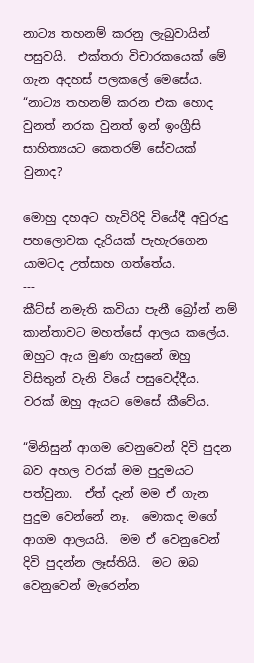නාට්‍ය තහනම් කරනු ලැබුවායින් පසුවයි.  එක්තරා විචාරකයෙක් මේ ගැන අදහස් පලකලේ මෙසේය.  “නාට්‍ය තහනම් කරන එක හොද වුනත් නරක වුනත් ඉන් ඉංග්‍රීසි සාහිත්‍යයට කෙතරම් සේවයක් වුනාද?

මොහු දහඅට හැවිරිදි වියේදී අවුරුදු පහලොවක දැරියක් පැහැරගෙන යාමටද උත්සාහ ගත්තේය.
---
කීට්ස් නමැති කවියා පැනී බ්‍රෝන් නම් කාන්තාවට මහත්සේ ආලය කලේය.  ඔහුට ඇය මුණ ගැසුනේ ඔහු විසිතුන් වැනි වියේ පසුවෙද්දීය.  වරක් ඔහු ඇයට මෙසේ කීවේය.

“මිනිසුන් ආගම වෙනුවෙන් දිවි පුදන බව අහල වරක් මම පුදුමයට පත්වුනා.  ඒත් දැන් මම ඒ ගැන පුදුම වෙන්නේ නෑ.  මොකද මගේ ආගම ආලයයි.  මම ඒ වෙනුවෙන් දිවි පුදන්න ලෑස්තියි.  මට ඔබ වෙනුවෙන් මැරෙන්න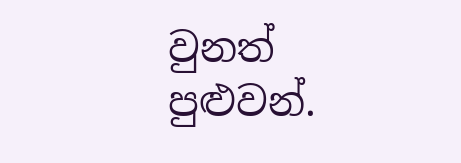වුනත් පුළුවන්.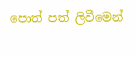පොත් පත් ලිවීමෙන්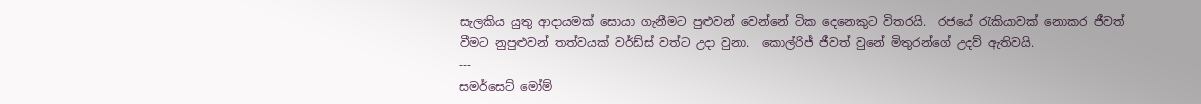සැලකිය යුතු ආදායමක් සොයා ගැනීමට පුළුවන් වෙන්නේ ටික දෙනෙකුට විතරයි.  රජයේ රැකියාවක් නොකර ජීවත් වීමට නුපුළුවන් තත්වයක් වර්ඩ්ස් වත්ට උදා වුනා.  කොල්රිජ් ජීවත් වුනේ මිතුරන්ගේ උදව් ඇතිවයි.
---
සමර්සෙට් මෝම්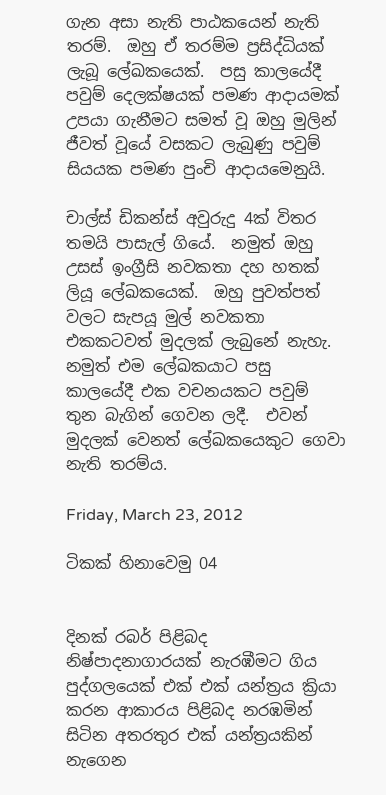ගැන අසා නැති පාඨකයෙන් නැති තරම්.  ඔහු ඒ තරම්ම ප්‍රසිද්ධියක් ලැබූ ලේඛකයෙක්.  පසු කාලයේදී පවුම් දෙලක්ෂයක් පමණ ආදායමක් උපයා ගැනීමට සමත් වූ ඔහු මුලින් ජීවත් වූයේ වසකට ලැබුණු පවුම් සියයක පමණ පුංචි ආදායමෙනුයි.

චාල්ස් ඩිකන්ස් අවුරුදු 4ක් විතර තමයි පාසැල් ගියේ.  නමුත් ඔහු උසස් ඉංග්‍රීසි නවකතා දහ හතක් ලියූ ලේඛකයෙක්.  ඔහු පුවත්පත් වලට සැපයූ මුල් නවකතා එකකටවත් මුදලක් ලැබුනේ නැහැ.  නමුත් එම ලේඛකයාට පසු කාලයේදී එක වචනයකට පවුම් තුන බැගින් ගෙවන ලදී.  එවන් මුදලක් වෙනත් ලේඛකයෙකුට ගෙවා නැති තරම්ය.

Friday, March 23, 2012

ටිකක් හිනාවෙමු 04


දිනක් රබර් පිළිබද නිෂ්පාදනාගාරයක් නැරඹීමට ගිය පුද්ගලයෙක් එක් එක් යන්ත්‍රය ක්‍රියා කරන ආකාරය පිළිබද නරඹමින් සිටින අතරතුර එක් යන්ත්‍රයකින් නැගෙන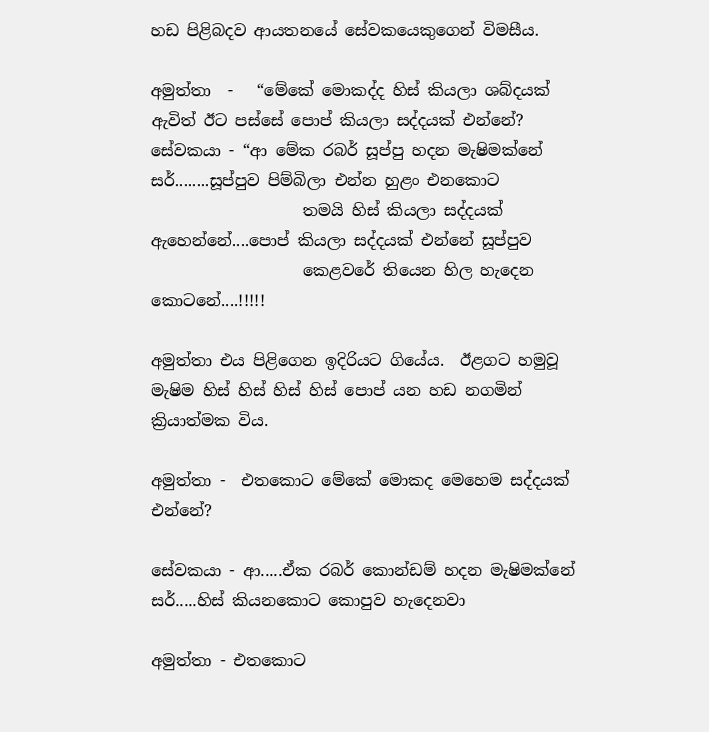හඩ පිළිබදව ආයතනයේ සේවකයෙකුගෙන් විමසීය.

අමුත්තා  -   “මේකේ මොකද්ද හිස් කියලා ශබ්දයක් ඇවිත් ඊට පස්සේ පොප් කියලා සද්දයක් එන්නේ?
සේවකයා - “ආ මේක රබර් සූප්පු හදන මැෂිමක්නේ සර්........සූප්පුව පිම්බිලා එන්න හුළං එනකොට
                   තමයි හිස් කියලා සද්දයක් ඇහෙන්නේ....පොප් කියලා සද්දයක් එන්නේ සූප්පුව
                   කෙළවරේ තියෙන හිල හැදෙන කොටනේ....!!!!!

අමුත්තා එය පිළිගෙන ඉදිරියට ගියේය.  ඊළගට හමුවූ මැෂිම හිස් හිස් හිස් හිස් පොප් යන හඩ නගමින් ක්‍රියාත්මක විය.

අමුත්තා -  එතකොට මේකේ මොකද මෙහෙම සද්දයක් එන්නේ?

සේවකයා - ආ.....ඒක රබර් කොන්ඩම් හදන මැෂිමක්නේ සර්.....හිස් කියනකොට කොපුව හැදෙනවා

අමුත්තා - එතකොට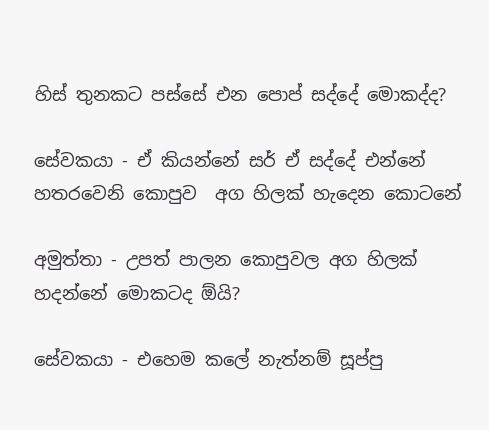හිස් තුනකට පස්සේ එන පොප් සද්දේ මොකද්ද?

සේවකයා - ඒ කියන්නේ සර් ඒ සද්දේ එන්නේ හතරවෙනි කොපුව  අග හිලක් හැදෙන කොටනේ

අමුත්තා - උපත් පාලන කොපුවල අග හිලක් හදන්නේ මොකටද ඕයි?

සේවකයා - එහෙම කලේ නැත්නම් සූප්පු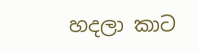හදලා කාට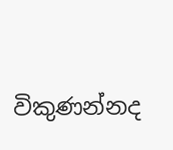විකුණන්නද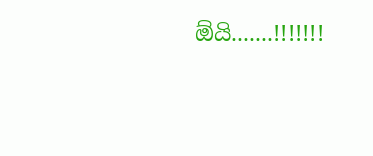ඕයි.......!!!!!!!